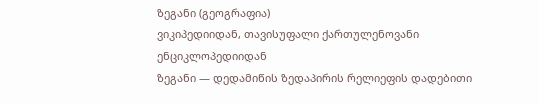ზეგანი (გეოგრაფია)
ვიკიპედიიდან, თავისუფალი ქართულენოვანი ენციკლოპედიიდან
ზეგანი — დედამიწის ზედაპირის რელიეფის დადებითი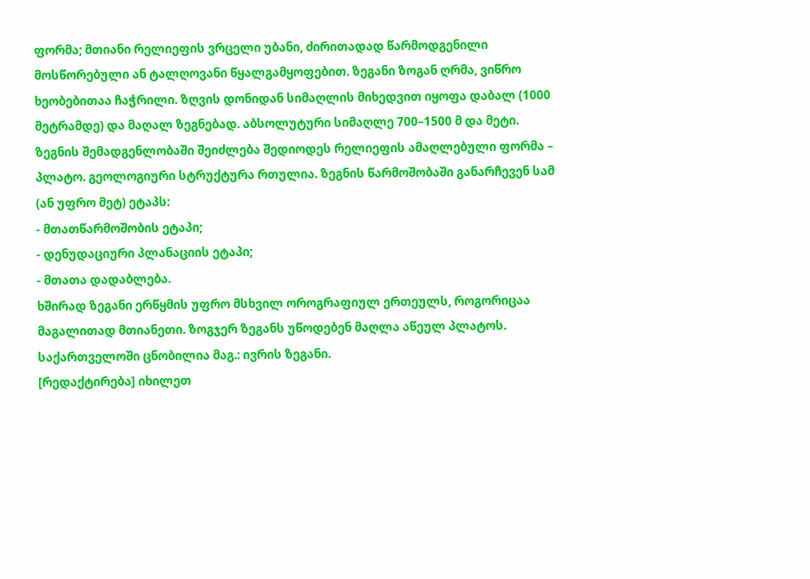ფორმა; მთიანი რელიეფის ვრცელი უბანი, ძირითადად წარმოდგენილი მოსწორებული ან ტალღოვანი წყალგამყოფებით. ზეგანი ზოგან ღრმა, ვიწრო ხეობებითაა ჩაჭრილი. ზღვის დონიდან სიმაღლის მიხედვით იყოფა დაბალ (1000 მეტრამდე) და მაღალ ზეგნებად. აბსოლუტური სიმაღლე 700–1500 მ და მეტი. ზეგნის შემადგენლობაში შეიძლება შედიოდეს რელიეფის ამაღლებული ფორმა – პლატო. გეოლოგიური სტრუქტურა რთულია. ზეგნის წარმოშობაში განარჩევენ სამ (ან უფრო მეტ) ეტაპს:
- მთათწარმოშობის ეტაპი;
- დენუდაციური პლანაციის ეტაპი;
- მთათა დადაბლება.
ხშირად ზეგანი ერწყმის უფრო მსხვილ ოროგრაფიულ ერთეულს, როგორიცაა მაგალითად მთიანეთი. ზოგჯერ ზეგანს უწოდებენ მაღლა აწეულ პლატოს.
საქართველოში ცნობილია მაგ.: ივრის ზეგანი.
[რედაქტირება] იხილეთ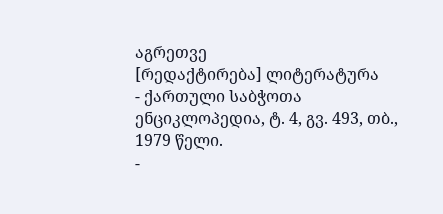აგრეთვე
[რედაქტირება] ლიტერატურა
- ქართული საბჭოთა ენციკლოპედია, ტ. 4, გვ. 493, თბ., 1979 წელი.
-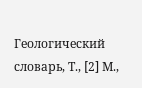Геологический словарь, Т., [2] М.,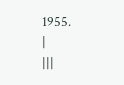1955.
|
|||